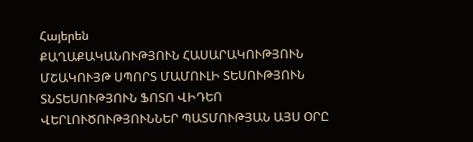Հայերեն
ՔԱՂԱՔԱԿԱՆՈՒԹՅՈՒՆ ՀԱՍԱՐԱԿՈՒԹՅՈՒՆ ՄՇԱԿՈՒՅԹ ՍՊՈՐՏ ՄԱՄՈՒԼԻ ՏԵՍՈՒԹՅՈՒՆ ՏՆՏԵՍՈՒԹՅՈՒՆ ՖՈՏՈ ՎԻԴԵՈ ՎԵՐԼՈՒԾՈՒԹՅՈՒՆՆԵՐ ՊԱՏՄՈՒԹՅԱՆ ԱՅՍ ՕՐԸ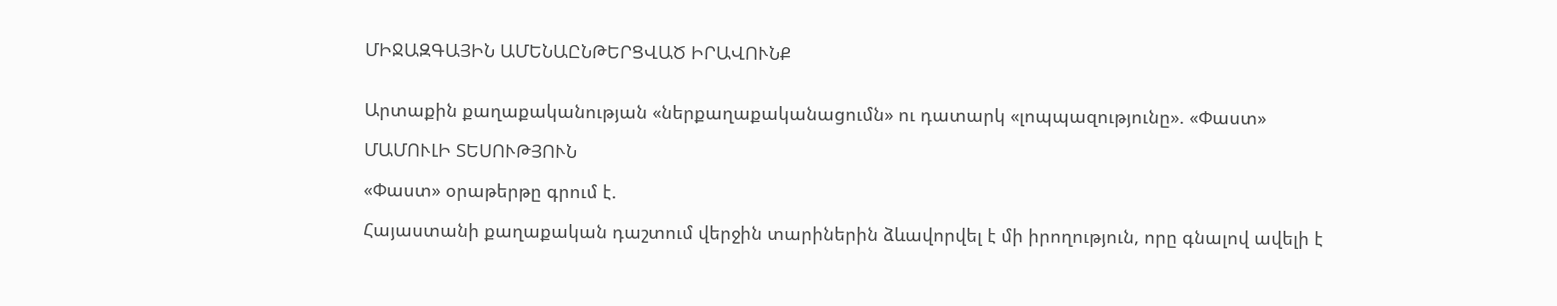ՄԻՋԱԶԳԱՅԻՆ ԱՄԵՆԱԸՆԹԵՐՑՎԱԾ ԻՐԱՎՈՒՆՔ


Արտաքին քաղաքականության «ներքաղաքականացումն» ու դատարկ «լոպպազությունը». «Փաստ»

ՄԱՄՈՒԼԻ ՏԵՍՈՒԹՅՈՒՆ

«Փաստ» օրաթերթը գրում է.

Հայաստանի քաղաքական դաշտում վերջին տարիներին ձևավորվել է մի իրողություն, որը գնալով ավելի է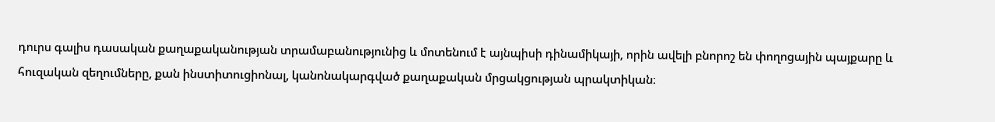դուրս գալիս դասական քաղաքականության տրամաբանությունից և մոտենում է այնպիսի դինամիկայի, որին ավելի բնորոշ են փողոցային պայքարը և հուզական զեղումները, քան ինստիտուցիոնալ, կանոնակարգված քաղաքական մրցակցության պրակտիկան։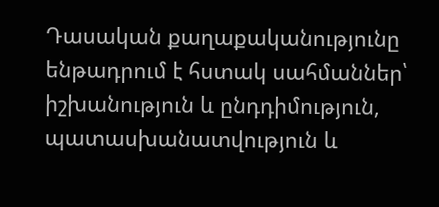Դասական քաղաքականությունը ենթադրում է հստակ սահմաններ՝ իշխանություն և ընդդիմություն, պատասխանատվություն և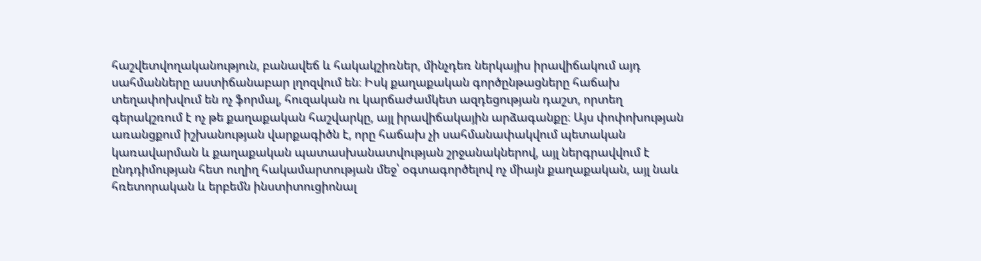հաշվետվողականություն, բանավեճ և հակակշիռներ, մինչդեռ ներկայիս իրավիճակում այդ սահմանները աստիճանաբար լղոզվում են։ Իսկ քաղաքական գործընթացները հաճախ տեղափոխվում են ոչ ֆորմալ, հուզական ու կարճաժամկետ ազդեցության դաշտ, որտեղ գերակշռում է ոչ թե քաղաքական հաշվարկը, այլ իրավիճակային արձագանքը։ Այս փոփոխության առանցքում իշխանության վարքագիծն է, որը հաճախ չի սահմանափակվում պետական կառավարման և քաղաքական պատասխանատվության շրջանակներով, այլ ներգրավվում է ընդդիմության հետ ուղիղ հակամարտության մեջ՝ օգտագործելով ոչ միայն քաղաքական, այլ նաև հռետորական և երբեմն ինստիտուցիոնալ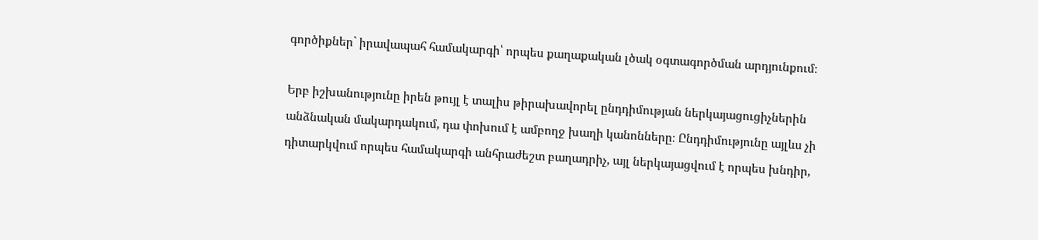գործիքներ` իրավապահ համակարգի՝ որպես քաղաքական լծակ օգտագործման արդյունքում։

Երբ իշխանությունը իրեն թույլ է տալիս թիրախավորել ընդդիմության ներկայացուցիչներին անձնական մակարդակում, դա փոխում է ամբողջ խաղի կանոնները։ Ընդդիմությունը այլևս չի դիտարկվում որպես համակարգի անհրաժեշտ բաղադրիչ, այլ ներկայացվում է որպես խնդիր,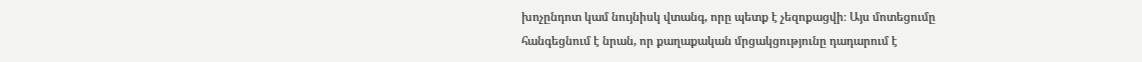խոչընդոտ կամ նույնիսկ վտանգ, որը պետք է չեզոքացվի։ Այս մոտեցումը հանգեցնում է նրան, որ քաղաքական մրցակցությունը դադարում է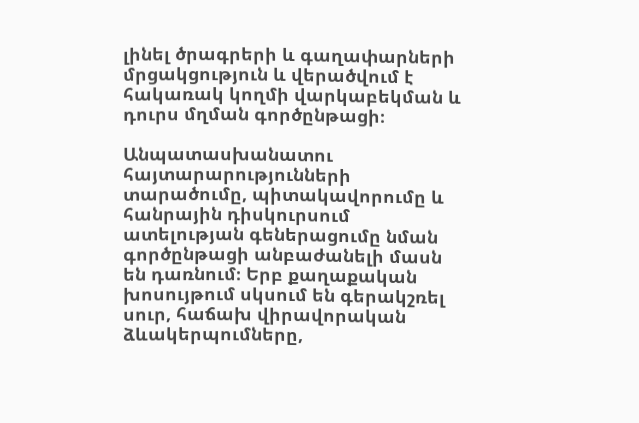լինել ծրագրերի և գաղափարների մրցակցություն և վերածվում է հակառակ կողմի վարկաբեկման և դուրս մղման գործընթացի։

Անպատասխանատու հայտարարությունների տարածումը, պիտակավորումը և հանրային դիսկուրսում ատելության գեներացումը նման գործընթացի անբաժանելի մասն են դառնում։ Երբ քաղաքական խոսույթում սկսում են գերակշռել սուր, հաճախ վիրավորական ձևակերպումները,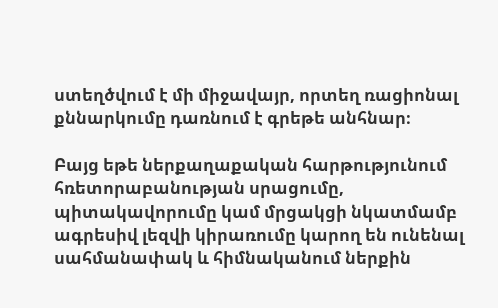ստեղծվում է մի միջավայր, որտեղ ռացիոնալ քննարկումը դառնում է գրեթե անհնար։

Բայց եթե ներքաղաքական հարթությունում հռետորաբանության սրացումը, պիտակավորումը կամ մրցակցի նկատմամբ ագրեսիվ լեզվի կիրառումը կարող են ունենալ սահմանափակ և հիմնականում ներքին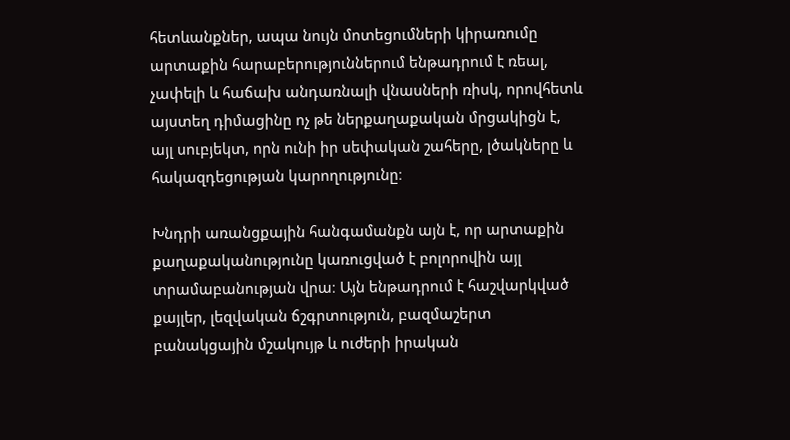հետևանքներ, ապա նույն մոտեցումների կիրառումը արտաքին հարաբերություններում ենթադրում է ռեալ, չափելի և հաճախ անդառնալի վնասների ռիսկ, որովհետև այստեղ դիմացինը ոչ թե ներքաղաքական մրցակիցն է, այլ սուբյեկտ, որն ունի իր սեփական շահերը, լծակները և հակազդեցության կարողությունը։

Խնդրի առանցքային հանգամանքն այն է, որ արտաքին քաղաքականությունը կառուցված է բոլորովին այլ տրամաբանության վրա։ Այն ենթադրում է հաշվարկված քայլեր, լեզվական ճշգրտություն, բազմաշերտ բանակցային մշակույթ և ուժերի իրական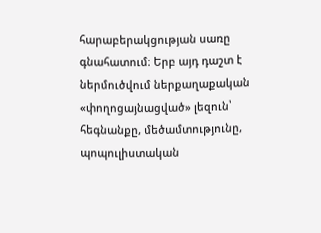հարաբերակցության սառը գնահատում։ Երբ այդ դաշտ է ներմուծվում ներքաղաքական «փողոցայնացված» լեզուն՝ հեգնանքը, մեծամտությունը, պոպուլիստական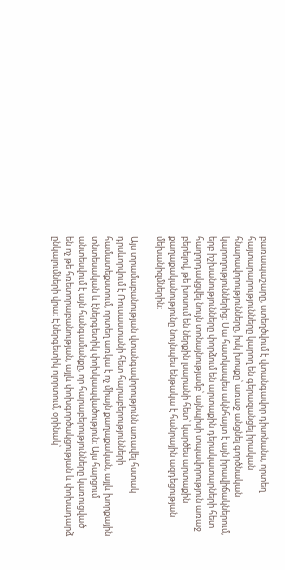բառապաշարը, ստեղծվում է վտանգավոր դիսոնանս, որտեղ հայտարարությունները կարող են գերազանցել իրական հնարավորությունները, իսկ խոսքը՝ առաջ անցնել գործնական կարողություններից։ Սա հատկապես ակնհայտ է այն իրավիճակներում, երբ իշխանությունները փորձում են արտաքին դերակատարների հետ հաղորդակցվել նույն տոնայնությամբ՝ այնպիսի տպավորություն առաջ բերելով, թե խոսում են ներքին լսարանի հետ՝ կարծես արտաքին քաղաքականությունը նույնպես ենթակա է հանրային ազդեցության մեխանիզմներին։

Այս տրամաբանության վտանգավորությունն առավել հստակ դրսևորվում է Ռուսաստանի հետ հարաբերությունների համատեքստում, որտեղ առկա է ոչ միայն քաղաքական, այլև խորքային տնտեսական և էներգետիկ փոխկապվածություն։ Այս հարցում անտեսվում է այն հանգամանքը, որ հարաբերությունները կառուցված են ոչ թե հռետորաբանության, այլև փոխգործակցության և փոխադարձ ընկալումների վրա։ Էներգետիկ ոլորտում, օրինակ՝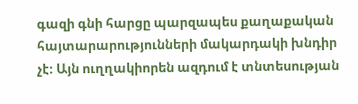գազի գնի հարցը պարզապես քաղաքական հայտարարությունների մակարդակի խնդիր չէ։ Այն ուղղակիորեն ազդում է տնտեսության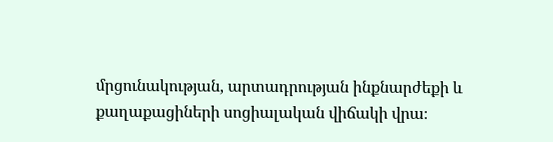մրցունակության, արտադրության ինքնարժեքի և քաղաքացիների սոցիալական վիճակի վրա։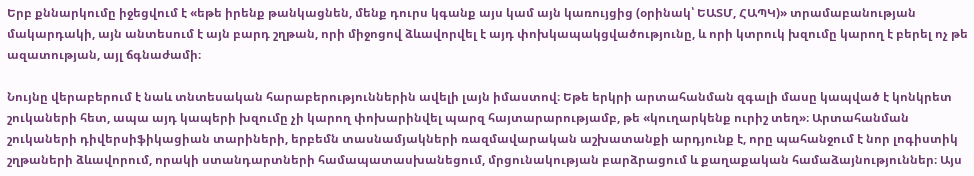Երբ քննարկումը իջեցվում է «եթե իրենք թանկացնեն, մենք դուրս կգանք այս կամ այն կառույցից (օրինակ՝ ԵԱՏՄ, ՀԱՊԿ)» տրամաբանության մակարդակի, այն անտեսում է այն բարդ շղթան, որի միջոցով ձևավորվել է այդ փոխկապակցվածությունը, և որի կտրուկ խզումը կարող է բերել ոչ թե ազատության, այլ ճգնաժամի։

Նույնը վերաբերում է նաև տնտեսական հարաբերություններին ավելի լայն իմաստով։ Եթե երկրի արտահանման զգալի մասը կապված է կոնկրետ շուկաների հետ, ապա այդ կապերի խզումը չի կարող փոխարինվել պարզ հայտարարությամբ, թե «կուղարկենք ուրիշ տեղ»։ Արտահանման շուկաների դիվերսիֆիկացիան տարիների, երբեմն տասնամյակների ռազմավարական աշխատանքի արդյունք է, որը պահանջում է նոր լոգիստիկ շղթաների ձևավորում, որակի ստանդարտների համապատասխանեցում, մրցունակության բարձրացում և քաղաքական համաձայնություններ։ Այս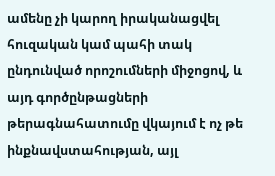ամենը չի կարող իրականացվել հուզական կամ պահի տակ ընդունված որոշումների միջոցով, և այդ գործընթացների թերագնահատումը վկայում է ոչ թե ինքնավստահության, այլ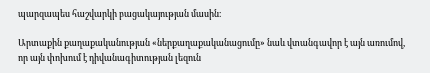պարզապես հաշվարկի բացակայության մասին։

Արտաքին քաղաքականության «ներքաղաքականացումը» նաև վտանգավոր է այն առումով, որ այն փոխում է դիվանագիտության լեզուն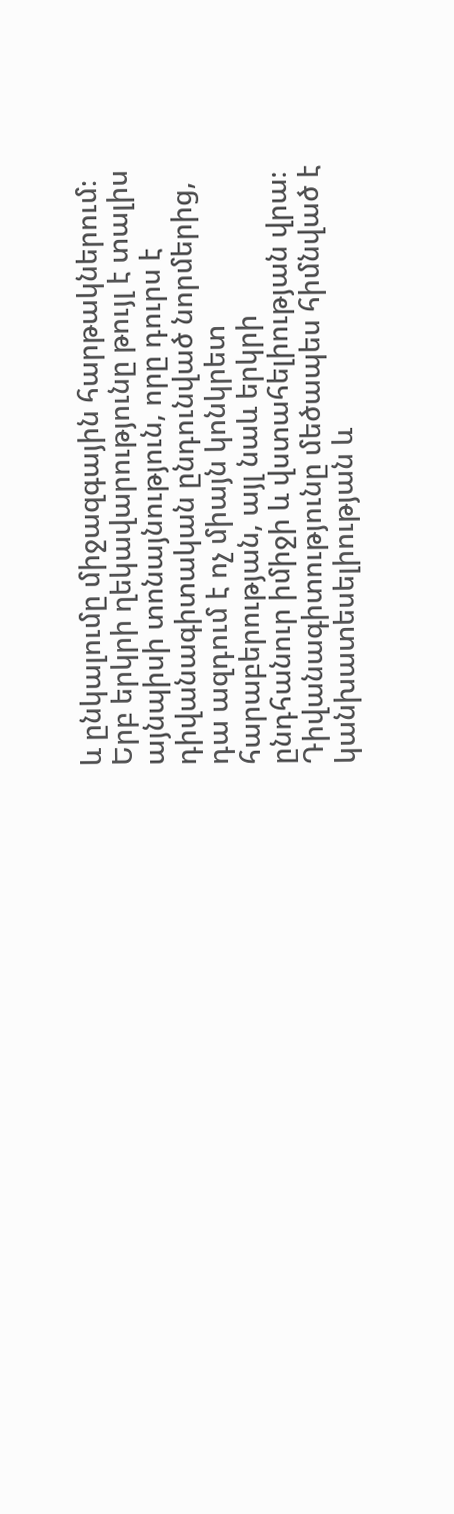և ընկալումը միջազգային հարթակներում։ Երբ երկրի ղեկավարությունը թույլ է տալիս այնպիսի տոնայնություն, որը դուրս է դիվանագիտական ընդունված նորմերից, դա ազդում է ոչ միայն կոնկրետ հարաբերության, այլ նաև երկրի ընդհանուր իմիջի և վստահելիության վրա։ Դիվանագիտությունը մեծապես հիմնված է կանխատեսելիության և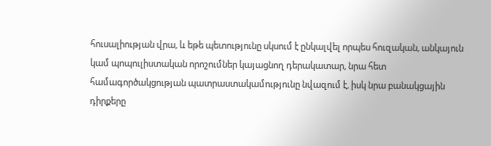հուսալիության վրա, և եթե պետությունը սկսում է ընկալվել որպես հուզական, անկայուն կամ պոպուլիստական որոշումներ կայացնող դերակատար, նրա հետ համագործակցության պատրաստակամությունը նվազում է, իսկ նրա բանակցային դիրքերը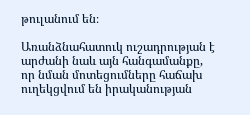թուլանում են։

Առանձնահատուկ ուշադրության է արժանի նաև այն հանգամանքը, որ նման մոտեցումները հաճախ ուղեկցվում են իրականության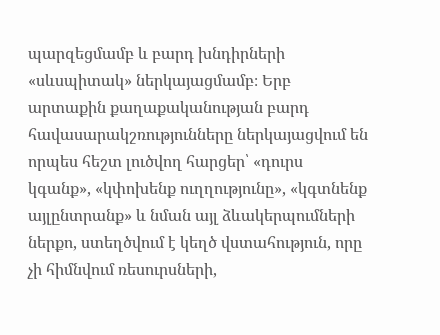պարզեցմամբ և բարդ խնդիրների «սևսպիտակ» ներկայացմամբ։ Երբ արտաքին քաղաքականության բարդ հավասարակշռությունները ներկայացվում են որպես հեշտ լուծվող հարցեր՝ «դուրս կգանք», «կփոխենք ուղղությունը», «կգտնենք այլընտրանք» և նման այլ ձևակերպումների ներքո, ստեղծվում է կեղծ վստահություն, որը չի հիմնվում ռեսուրսների,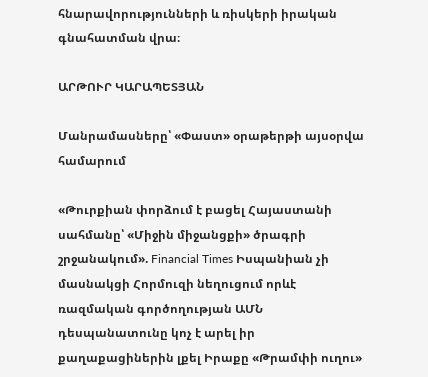հնարավորությունների և ռիսկերի իրական գնահատման վրա։

ԱՐԹՈՒՐ ԿԱՐԱՊԵՏՅԱՆ

Մանրամասները՝ «Փաստ» օրաթերթի այսօրվա համարում

«Թուրքիան փորձում է բացել Հայաստանի սահմանը՝ «Միջին միջանցքի» ծրագրի շրջանակում». Financial Times Իսպանիան չի մասնակցի Հորմուզի նեղուցում որևէ ռազմական գործողության ԱՄՆ դեսպանատունը կոչ է արել իր քաղաքացիներին լքել Իրաքը «Թրամփի ուղու»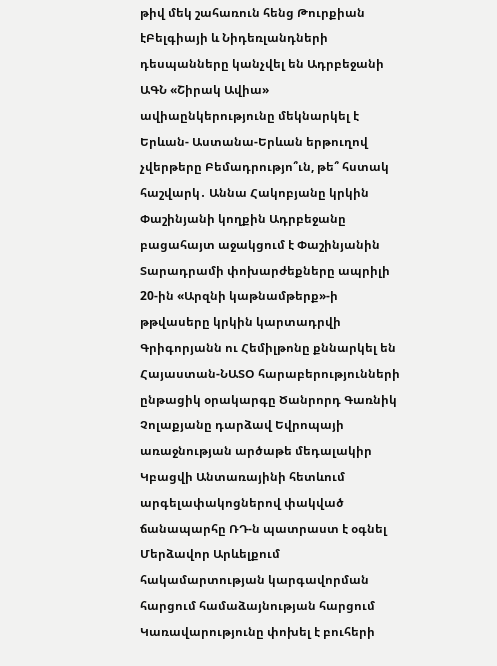թիվ մեկ շահառուն հենց Թուրքիան էԲելգիայի և Նիդեռլանդների դեսպանները կանչվել են Ադրբեջանի ԱԳՆ «Շիրակ Ավիա» ավիաընկերությունը մեկնարկել է Երևան- Աստանա-Երևան երթուղով չվերթերը Բեմադրությո՞ւն, թե՞ հստակ հաշվարկ․ Աննա Հակոբյանը կրկին Փաշինյանի կողքին Ադրբեջանը բացահայտ աջակցում է Փաշինյանին Տարադրամի փոխարժեքները ապրիլի 20-ին «Արզնի կաթնամթերք»-ի թթվասերը կրկին կարտադրվի Գրիգորյանն ու Հեմիլթոնը քննարկել են Հայաստան-ՆԱՏՕ հարաբերությունների ընթացիկ օրակարգը Ծանրորդ Գառնիկ Չոլաքյանը դարձավ Եվրոպայի առաջնության արծաթե մեդալակիր Կբացվի Անտառայինի հետևում արգելափակոցներով փակված ճանապարհը ՌԴ-ն պատրաստ է օգնել Մերձավոր Արևելքում հակամարտության կարգավորման հարցում համաձայնության հարցում Կառավարությունը փոխել է բուհերի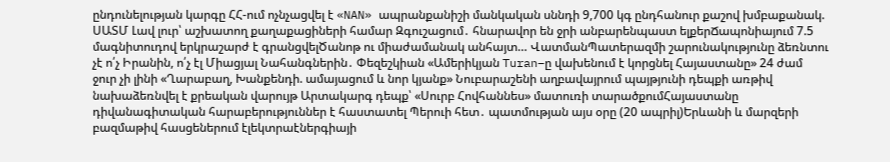ընդունելության կարգը ՀՀ-ում ոչնչացվել է «NAN» ապրանքանիշի մանկական սննդի 9,700 կգ ընդհանուր քաշով խմբաքանակ. ՍԱՏՄ Լավ լուր՝ աշխատող քաղաքացիների համար Զգուշացում․ հնարավոր են ջրի անբարենպաստ ելքերՃապոնիայում 7.5 մագնիտուդով երկրաշարժ է գրանցվելԾանոթ ու միաժամանակ անհայտ… ՎատմանՊատերազմի շարունակությունը ձեռնտու չէ ո՛չ Իրանին, ո՛չ էլ Միացյալ Նահանգներին․ Փեզեշկիան «Ամերիկյան Turan–ը վախենում է կորցնել Հայաստանը» 24 ժամ ջուր չի լինի «Ղարաբաղ, Խանքենդի. ամայացում և նոր կյանք» Նուբարաշենի աղբավայրում պայթյունի դեպքի առթիվ նախաձեռնվել է քրեական վարույթ Արտակարգ դեպք՝ «Սուրբ Հովհաննես» մատուռի տարածքումՀայաստանը դիվանագիտական հարաբերություններ է հաստատել Պերուի հետ․ պատմության այս օրը (20 ապրիլ)Երևանի և մարզերի բազմաթիվ հասցեներում էլեկտրաէներգիայի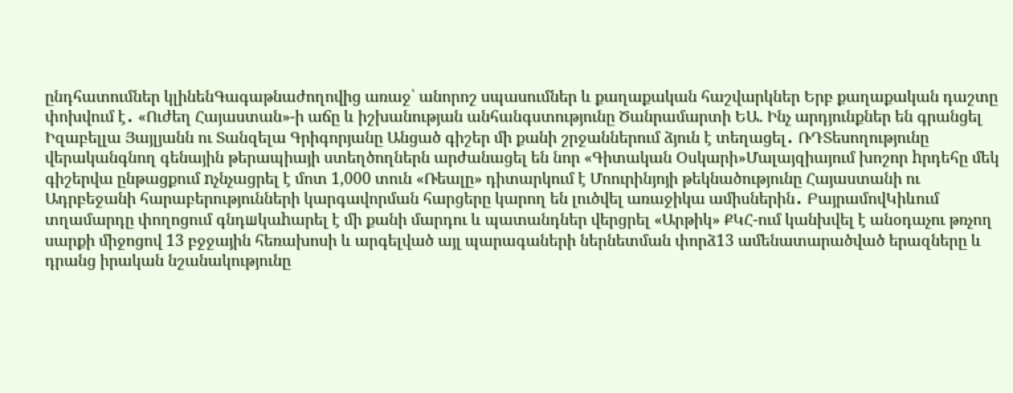ընդհատումներ կլինենԳագաթնաժողովից առաջ՝ անորոշ սպասումներ և քաղաքական հաշվարկներ Երբ քաղաքական դաշտը փոխվում է․ «Ուժեղ Հայաստան»-ի աճը և իշխանության անհանգստությունը Ծանրամարտի ԵԱ. Ինչ արդյունքներ են գրանցել Իզաբելլա Յայլյանն ու Տանզելա Գրիգորյանը Անցած գիշեր մի քանի շրջաններում ձյուն է տեղացել․ ՌԴՏեսողությունը վերականգնող գենային թերապիայի ստեղծողներն արժանացել են նոր «Գիտական Օսկարի»Մալայզիայում խոշոր hրդեհը մեկ գիշերվա ընթացքում nչնչացրել է մոտ 1,000 տուն «Ռեալը» դիտարկում է Մոուրինյոյի թեկնածությունը Հայաստանի ու Ադրբեջանի հարաբերությունների կարգավորման հարցերը կարող են լուծվել առաջիկա ամիսներին․ ԲայրամովԿիևում տղամարդը փողոցում գնդшկաhարել է մի քանի մարդու և պատանդներ վերցրել «Արթիկ» ՔԿՀ-ում կանխվել է անօդաչու թռչող սարքի միջոցով 13 բջջային հեռախոսի և արգելված այլ պարագաների ներնետման փորձ13 ամենատարածված երազները և դրանց իրական նշանակությունը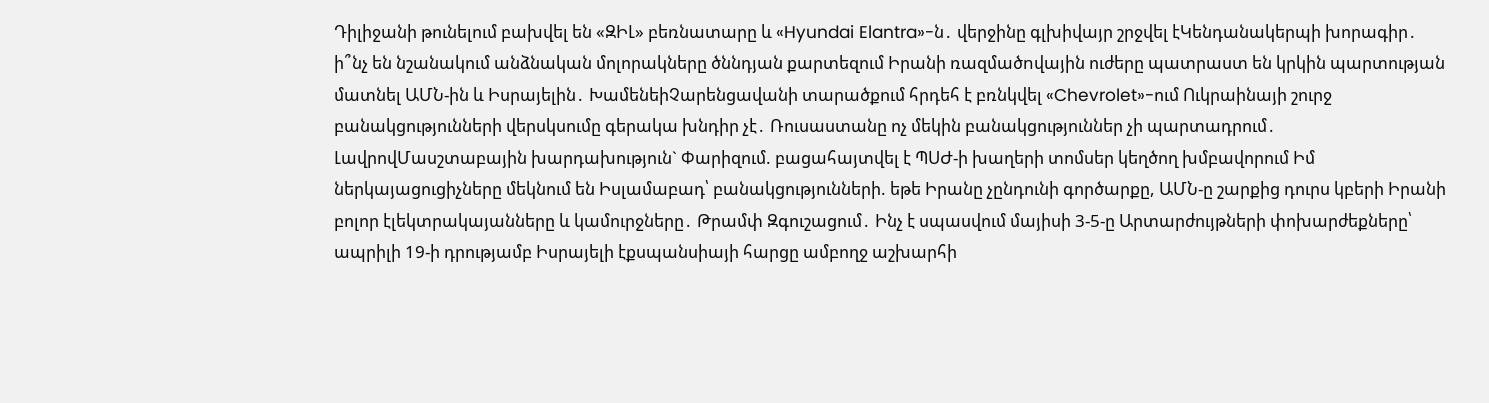Դիլիջանի թունելում բախվել են «ԶԻԼ» բեռնատարը և «Hyundai Elantra»-ն․ վերջինը գլխիվայր շրջվել էԿենդանակերպի խորագիր․ ի՞նչ են նշանակում անձնական մոլորակները ծննդյան քարտեզում Իրանի ռազմածnվային ուժերը պատրաստ են կրկին պարտության մատնել ԱՄՆ-ին և Իսրայելին․ ԽամենեիՉարենցավանի տարածքում հրդեհ է բռնկվել «Chevrolet»-ում Ուկրաինայի շուրջ բանակցությունների վերսկսումը գերակա խնդիր չէ․ Ռուսաստանը ոչ մեկին բանակցություններ չի պարտադրում․ ԼավրովՄասշտաբային խարդախություն` Փարիզում. բացահայտվել է ՊՍԺ-ի խաղերի տոմսեր կեղծող խմբավորում Իմ ներկայացուցիչները մեկնում են Իսլամաբադ՝ բանակցությունների. եթե Իրանը չընդունի գործարքը, ԱՄՆ-ը շարքից դուրս կբերի Իրանի բոլոր էլեկտրակայանները և կամուրջները․ Թրամփ Զգուշացում․ Ինչ է սպասվում մայիսի 3-5-ը Արտարժույթների փոխարժեքները՝ ապրիլի 19-ի դրությամբ Իսրայելի էքսպանսիայի հարցը ամբողջ աշխարհի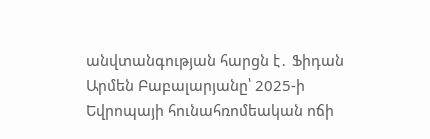անվտանգության հարցն է․ Ֆիդան Արմեն Բաբալարյանը՝ 2025-ի Եվրոպայի հունահռոմեական ոճի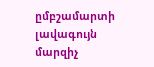ըմբշամարտի լավագույն մարզիչ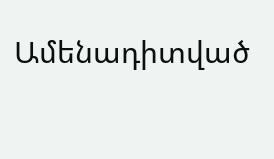Ամենադիտված